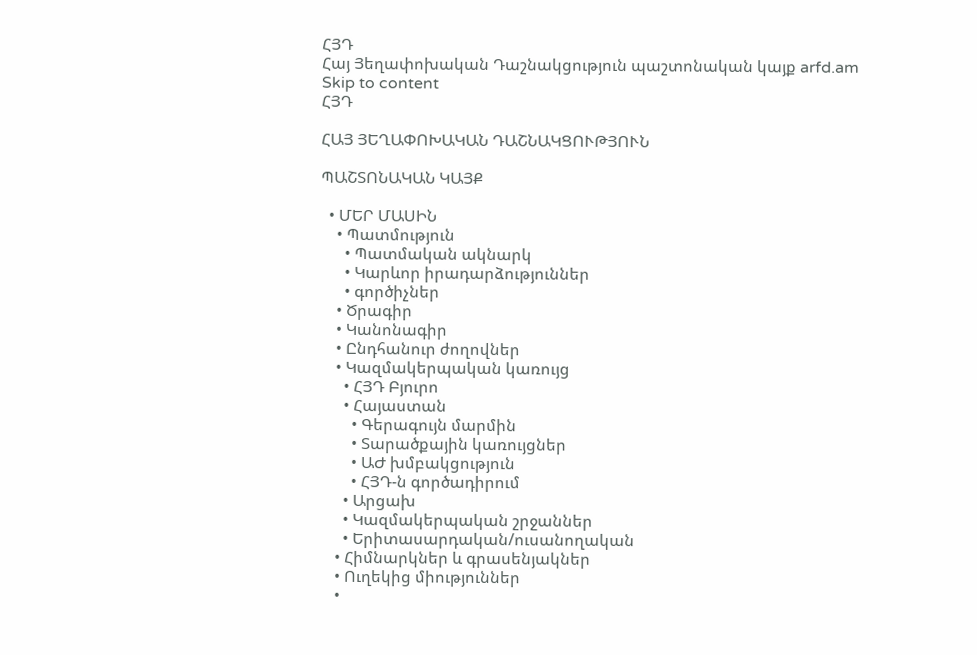ՀՅԴ
Հայ Յեղափոխական Դաշնակցություն պաշտոնական կայք arfd.am
Skip to content
ՀՅԴ

ՀԱՅ ՅԵՂԱՓՈԽԱԿԱՆ ԴԱՇՆԱԿՑՈՒԹՅՈՒՆ

ՊԱՇՏՈՆԱԿԱՆ ԿԱՅՔ

  • ՄԵՐ ՄԱՍԻՆ
    • Պատմություն
      • Պատմական ակնարկ
      • Կարևոր իրադարձություններ
      • գործիչներ
    • Ծրագիր
    • Կանոնագիր
    • Ընդհանուր ժողովներ
    • Կազմակերպական կառույց
      • ՀՅԴ Բյուրո
      • Հայաստան
        • Գերագույն մարմին
        • Տարածքային կառույցներ
        • ԱԺ խմբակցություն
        • ՀՅԴ-ն գործադիրում
      • Արցախ
      • Կազմակերպական շրջաններ
      • Երիտասարդական/ուսանողական
    • Հիմնարկներ և գրասենյակներ
    • Ուղեկից միություններ
    •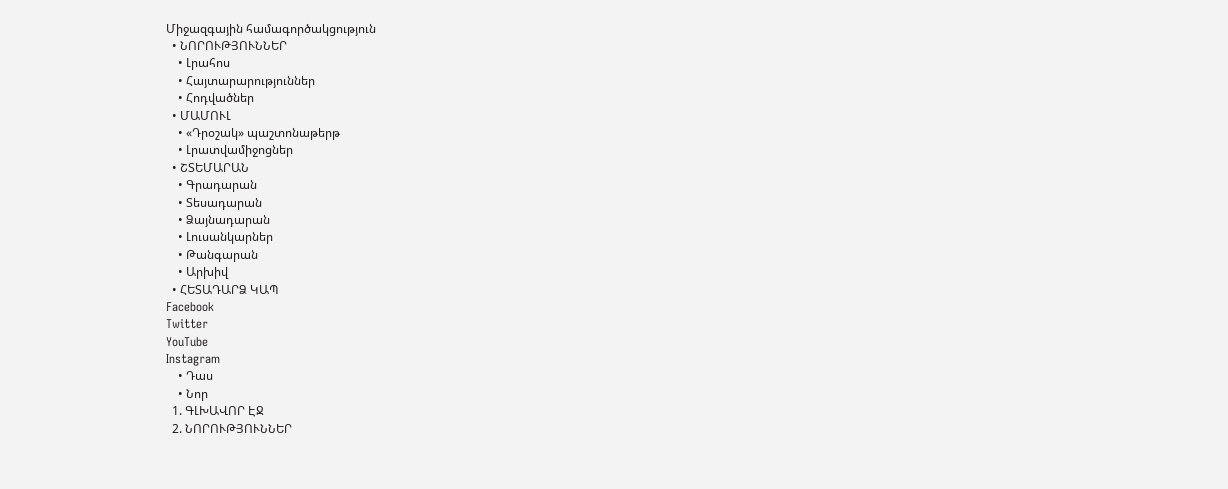Միջազգային համագործակցություն
  • ՆՈՐՈՒԹՅՈՒՆՆԵՐ
    • Լրահոս
    • Հայտարարություններ
    • Հոդվածներ
  • ՄԱՄՈՒԼ
    • «Դրօշակ» պաշտոնաթերթ
    • Լրատվամիջոցներ
  • ՇՏԵՄԱՐԱՆ
    • Գրադարան
    • Տեսադարան
    • Ձայնադարան
    • Լուսանկարներ
    • Թանգարան
    • Արխիվ
  • ՀԵՏԱԴԱՐՁ ԿԱՊ
Facebook
Twitter
YouTube
Instagram
    • Դաս
    • Նոր
  1. ԳԼԽԱՎՈՐ ԷՋ
  2. ՆՈՐՈՒԹՅՈՒՆՆԵՐ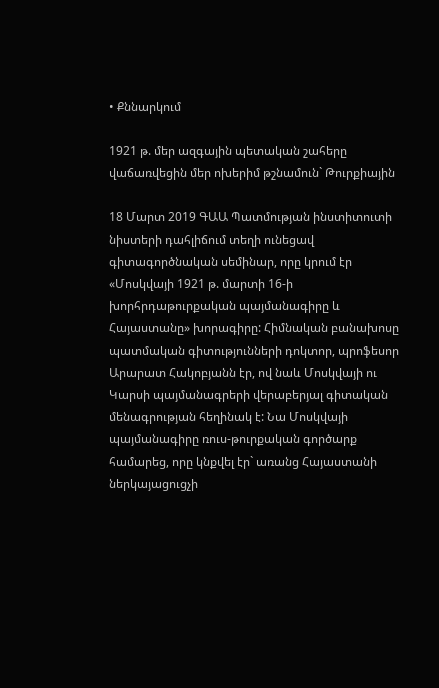• Քննարկում

1921 թ. մեր ազգային պետական շահերը վաճառվեցին մեր ոխերիմ թշնամուն` Թուրքիային

18 Մարտ 2019 ԳԱԱ Պատմության ինստիտուտի նիստերի դահլիճում տեղի ունեցավ գիտագործնական սեմինար, որը կրում էր «Մոսկվայի 1921 թ. մարտի 16-ի խորհրդաթուրքական պայմանագիրը և Հայաստանը» խորագիրը: Հիմնական բանախոսը պատմական գիտությունների դոկտոր, պրոֆեսոր Արարատ Հակոբյանն էր, ով նաև Մոսկվայի ու Կարսի պայմանագրերի վերաբերյալ գիտական մենագրության հեղինակ է: Նա Մոսկվայի պայմանագիրը ռուս-թուրքական գործարք համարեց, որը կնքվել էր` առանց Հայաստանի ներկայացուցչի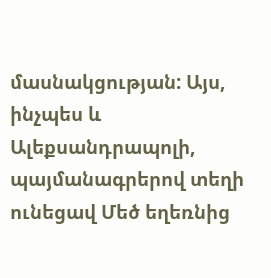մասնակցության: Այս, ինչպես և Ալեքսանդրապոլի, պայմանագրերով տեղի ունեցավ Մեծ եղեռնից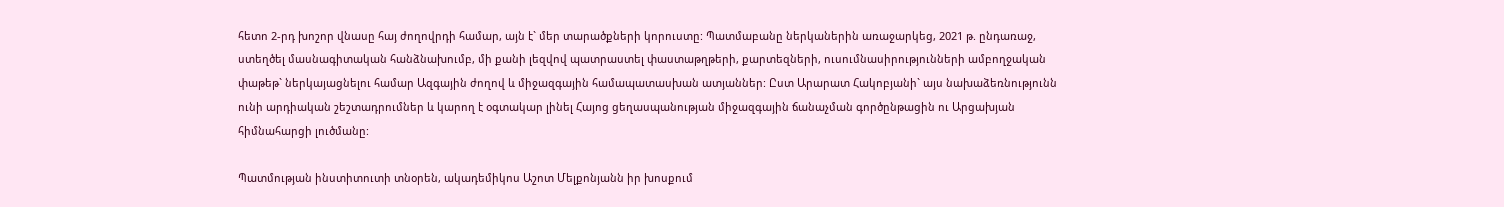հետո 2-րդ խոշոր վնասը հայ ժողովրդի համար, այն է` մեր տարածքների կորուստը: Պատմաբանը ներկաներին առաջարկեց, 2021 թ. ընդառաջ, ստեղծել մասնագիտական հանձնախումբ, մի քանի լեզվով պատրաստել փաստաթղթերի, քարտեզների, ուսումնասիրությունների ամբողջական փաթեթ` ներկայացնելու համար Ազգային ժողով և միջազգային համապատասխան ատյաններ: Ըստ Արարատ Հակոբյանի` այս նախաձեռնությունն ունի արդիական շեշտադրումներ և կարող է օգտակար լինել Հայոց ցեղասպանության միջազգային ճանաչման գործընթացին ու Արցախյան հիմնահարցի լուծմանը:

Պատմության ինստիտուտի տնօրեն, ակադեմիկոս Աշոտ Մելքոնյանն իր խոսքում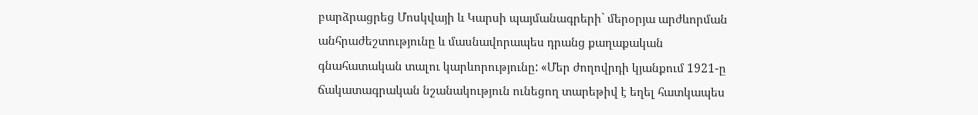բարձրացրեց Մոսկվայի և Կարսի պայմանագրերի` մերօրյա արժևորման անհրաժեշտությունը և մասնավորապես դրանց քաղաքական գնահատական տալու կարևորությունը: «Մեր ժողովրդի կյանքում 1921-ը ճակատագրական նշանակություն ունեցող տարեթիվ է եղել հատկապես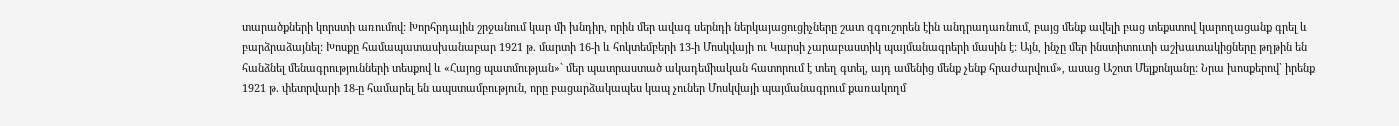տարածքների կորստի առումով: Խորհրդային շրջանում կար մի խնդիր, որին մեր ավագ սերնդի ներկայացուցիչները շատ զգուշորեն էին անդրադառնում, բայց մենք ավելի բաց տեքստով կարողացանք գրել և բարձրաձայնել: Խոսքը համապատասխանաբար 1921 թ. մարտի 16-ի և հոկտեմբերի 13-ի Մոսկվայի ու Կարսի չարաբաստիկ պայմանագրերի մասին է: Այն, ինչը մեր ինստիտուտի աշխատակիցները թղթին են հանձնել մենագրությունների տեսքով և «Հայոց պատմության»` մեր պատրաստած ակադեմիական հատորում է տեղ գտել, այդ ամենից մենք չենք հրաժարվում», ասաց Աշոտ Մելքոնյանը: Նրա խոսքերով` իրենք 1921 թ. փետրվարի 18-ը համարել են ապստամբություն, որը բացարձակապես կապ չուներ Մոսկվայի պայմանագրում քառակողմ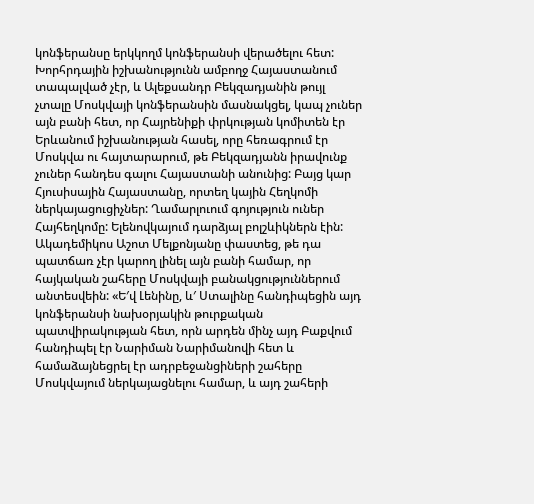կոնֆերանսը երկկողմ կոնֆերանսի վերածելու հետ: Խորհրդային իշխանությունն ամբողջ Հայաստանում տապալված չէր, և Ալեքսանդր Բեկզադյանին թույլ չտալը Մոսկվայի կոնֆերանսին մասնակցել, կապ չուներ այն բանի հետ, որ Հայրենիքի փրկության կոմիտեն էր Երևանում իշխանության հասել, որը հեռագրում էր Մոսկվա ու հայտարարում, թե Բեկզադյանն իրավունք չուներ հանդես գալու Հայաստանի անունից: Բայց կար Հյուսիսային Հայաստանը, որտեղ կային Հեղկոմի ներկայացուցիչներ: Ղամարլուում գոյություն ուներ Հայհեղկոմը: Ելենովկայում դարձյալ բոլշևիկներն էին: Ակադեմիկոս Աշոտ Մելքոնյանը փաստեց, թե դա պատճառ չէր կարող լինել այն բանի համար, որ հայկական շահերը Մոսկվայի բանակցություններում անտեսվեին: «Ե′վ Լենինը, և′ Ստալինը հանդիպեցին այդ կոնֆերանսի նախօրյակին թուրքական պատվիրակության հետ, որն արդեն մինչ այդ Բաքվում հանդիպել էր Նարիման Նարիմանովի հետ և համաձայնեցրել էր ադրբեջանցիների շահերը Մոսկվայում ներկայացնելու համար, և այդ շահերի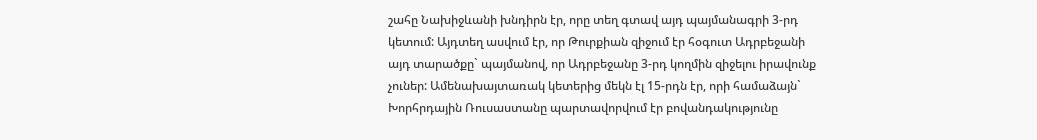շահը Նախիջևանի խնդիրն էր, որը տեղ գտավ այդ պայմանագրի 3-րդ կետում: Այդտեղ ասվում էր, որ Թուրքիան զիջում էր հօգուտ Ադրբեջանի այդ տարածքը` պայմանով, որ Ադրբեջանը 3-րդ կողմին զիջելու իրավունք չուներ: Ամենախայտառակ կետերից մեկն էլ 15-րդն էր, որի համաձայն` Խորհրդային Ռուսաստանը պարտավորվում էր բովանդակությունը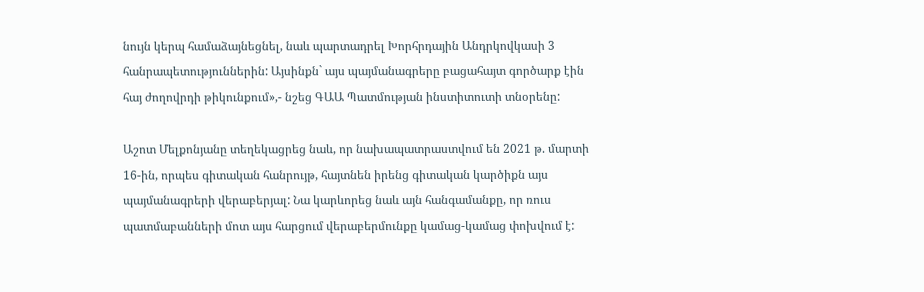նույն կերպ համաձայնեցնել, նաև պարտադրել Խորհրդային Անդրկովկասի 3 հանրապետություններին: Այսինքն` այս պայմանագրերը բացահայտ գործարք էին հայ ժողովրդի թիկունքում»,- նշեց ԳԱԱ Պատմության ինստիտուտի տնօրենը:

Աշոտ Մելքոնյանը տեղեկացրեց նաև, որ նախապատրաստվում են 2021 թ. մարտի 16-ին, որպես գիտական հանրույթ, հայտնեն իրենց գիտական կարծիքն այս պայմանագրերի վերաբերյալ: Նա կարևորեց նաև այն հանգամանքը, որ ռուս պատմաբանների մոտ այս հարցում վերաբերմունքը կամաց-կամաց փոխվում է: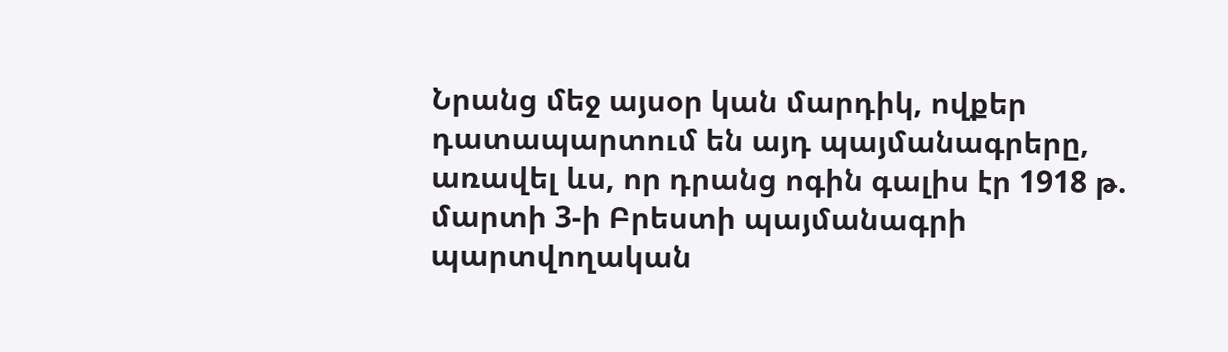Նրանց մեջ այսօր կան մարդիկ, ովքեր դատապարտում են այդ պայմանագրերը, առավել ևս, որ դրանց ոգին գալիս էր 1918 թ. մարտի 3-ի Բրեստի պայմանագրի պարտվողական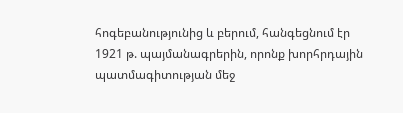հոգեբանությունից և բերում, հանգեցնում էր 1921 թ. պայմանագրերին, որոնք խորհրդային պատմագիտության մեջ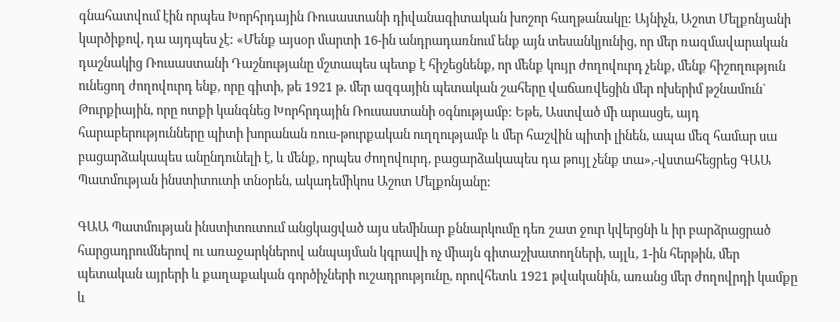գնահատվում էին որպես Խորհրդային Ռուսաստանի դիվանագիտական խոշոր հաղթանակը: Այնիչն, Աշոտ Մելքոնյանի կարծիքով, դա այդպես չէ: «Մենք այսօր մարտի 16-ին անդրադառնում ենք այն տեսանկյունից, որ մեր ռազմավարական դաշնակից Ռուսաստանի Դաշնությանը մշտապես պետք է հիշեցնենք, որ մենք կույր ժողովուրդ չենք, մենք հիշողություն ունեցող ժողովուրդ ենք, որը գիտի, թե 1921 թ. մեր ազգային պետական շահերը վաճառվեցին մեր ոխերիմ թշնամուն` Թուրքիային, որը ոտքի կանգնեց Խորհրդային Ռուսաստանի օգնությամբ: Եթե, Աստված մի արասցե, այդ հարաբերությունները պիտի խորանան ռուս-թուրքական ուղղությամբ և մեր հաշվին պիտի լինեն, ապա մեզ համար սա բացարձակապես անընդունելի է, և մենք, որպես ժողովուրդ, բացարձակապես դա թույլ չենք տա»,-վստահեցրեց ԳԱԱ Պատմության ինստիտուտի տնօրեն, ակադեմիկոս Աշոտ Մելքոնյանը:

ԳԱԱ Պատմության ինստիտուտում անցկացված այս սեմինար քննարկումը դեռ շատ ջուր կվերցնի և իր բարձրացրած հարցադրումներով ու առաջարկներով անպայման կգրավի ոչ միայն գիտաշխատողների, այլև, 1-ին հերթին, մեր պետական այրերի և քաղաքական գործիչների ուշադրությունը, որովհետև 1921 թվականին, առանց մեր ժողովրդի կամքը և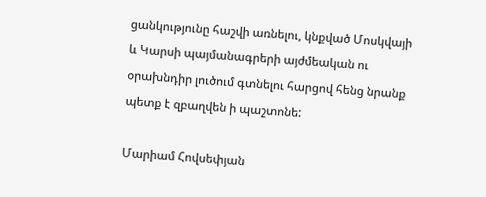ցանկությունը հաշվի առնելու, կնքված Մոսկվայի և Կարսի պայմանագրերի այժմեական ու օրախնդիր լուծում գտնելու հարցով հենց նրանք պետք է զբաղվեն ի պաշտոնե:

Մարիամ Հովսեփյան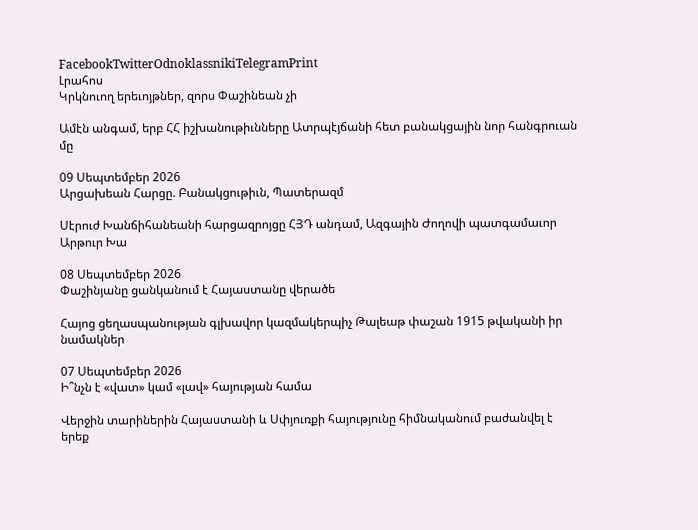FacebookTwitterOdnoklassnikiTelegramPrint
Լրահոս
Կրկնուող երեւոյթներ, զորս Փաշինեան չի

Ամէն անգամ, երբ ՀՀ իշխանութիւնները Ատրպէյճանի հետ բանակցային նոր հանգրուան մը

09 Սեպտեմբեր 2026
Արցախեան Հարցը. Բանակցութիւն, Պատերազմ

Սէրուժ Խանճիհանեանի հարցազրոյցը ՀՅԴ անդամ, Ազգային Ժողովի պատգամաւոր Արթուր Խա

08 Սեպտեմբեր 2026
Փաշինյանը ցանկանում է Հայաստանը վերածե

Հայոց ցեղասպանության գլխավոր կազմակերպիչ Թալեաթ փաշան 1915 թվականի իր նամակներ

07 Սեպտեմբեր 2026
Ի՞նչն է «վատ» կամ «լավ» հայության համա

Վերջին տարիներին Հայաստանի և Սփյուռքի հայությունը հիմնականում բաժանվել է երեք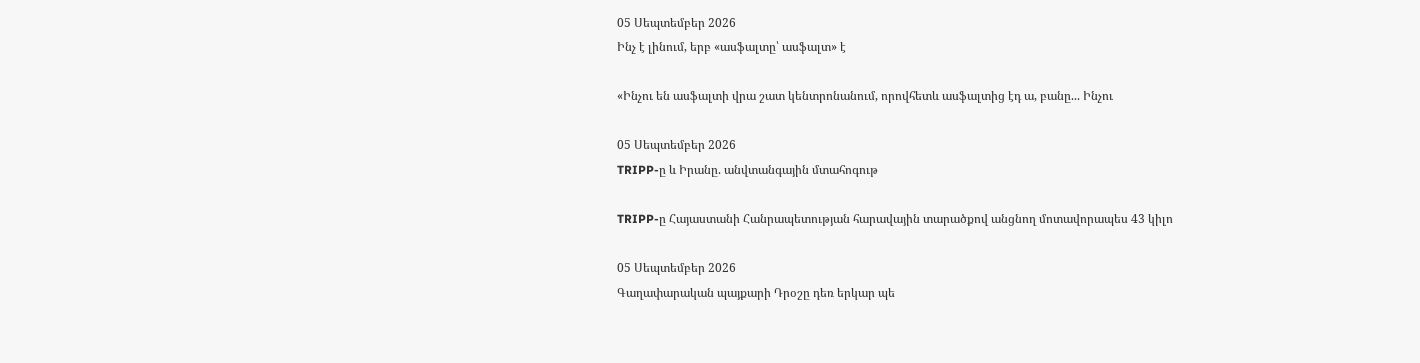05 Սեպտեմբեր 2026
Ինչ է լինում, երբ «ասֆալտը՝ ասֆալտ» է

«Ինչու են ասֆալտի վրա շատ կենտրոնանում, որովհետև ասֆալտից էդ ա, բանը... Ինչու

05 Սեպտեմբեր 2026
TRIPP-ը և Իրանը. անվտանգային մտահոգութ

TRIPP-ը Հայաստանի Հանրապետության հարավային տարածքով անցնող մոտավորապես 43 կիլո

05 Սեպտեմբեր 2026
Գաղափարական պայքարի Դրօշը դեռ երկար պե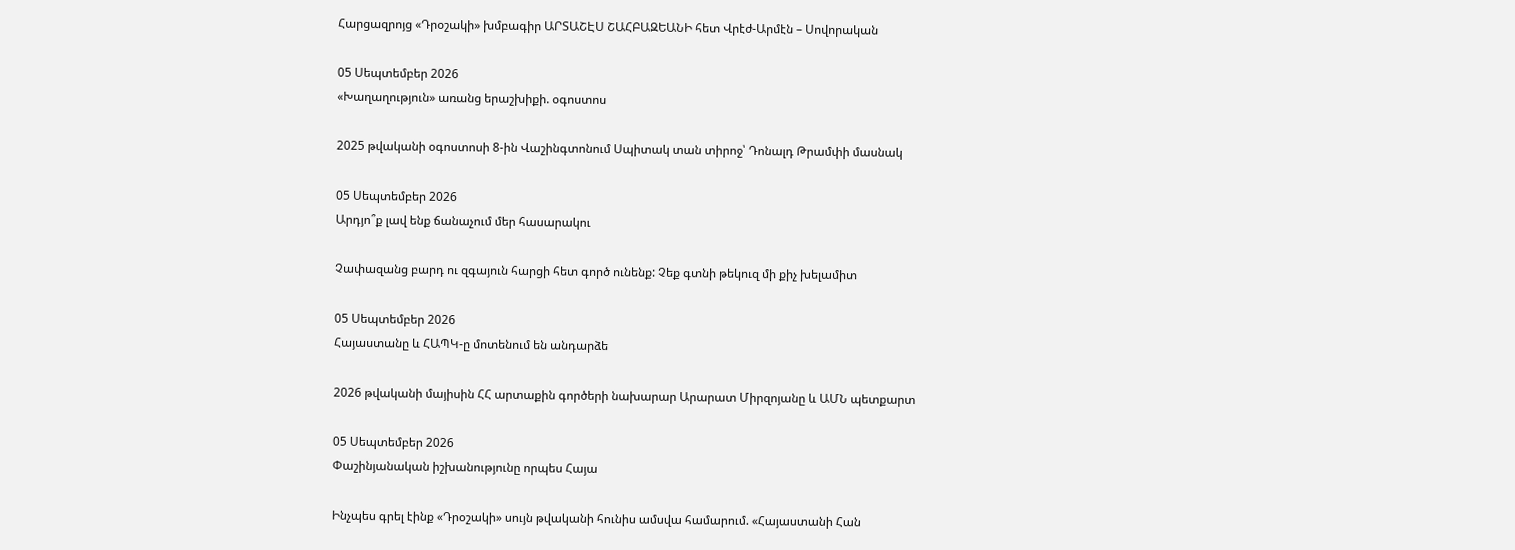Հարցազրոյց «Դրօշակի» խմբագիր ԱՐՏԱՇԷՍ ՇԱՀԲԱԶԵԱՆԻ հետ Վրէժ-Արմէն – Սովորական

05 Սեպտեմբեր 2026
«Խաղաղություն» առանց երաշխիքի. օգոստոս

2025 թվականի օգոստոսի 8-ին Վաշինգտոնում Սպիտակ տան տիրոջ՝ Դոնալդ Թրամփի մասնակ

05 Սեպտեմբեր 2026
Արդյո՞ք լավ ենք ճանաչում մեր հասարակու

Չափազանց բարդ ու զգայուն հարցի հետ գործ ունենք: Չեք գտնի թեկուզ մի քիչ խելամիտ

05 Սեպտեմբեր 2026
Հայաստանը և ՀԱՊԿ-ը մոտենում են անդարձե

2026 թվականի մայիսին ՀՀ արտաքին գործերի նախարար Արարատ Միրզոյանը և ԱՄՆ պետքարտ

05 Սեպտեմբեր 2026
Փաշինյանական իշխանությունը որպես Հայա

Ինչպես գրել էինք «Դրօշակի» սույն թվականի հունիս ամսվա համարում. «Հայաստանի Հան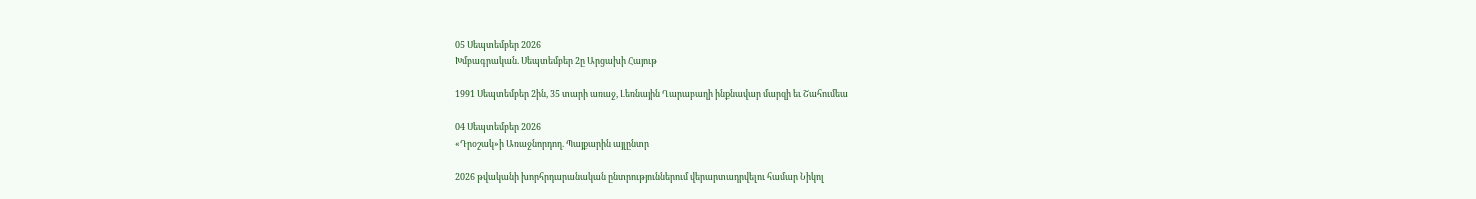05 Սեպտեմբեր 2026
Խմբագրական. Սեպտեմբեր 2ը Արցախի Հայութ

1991 Սեպտեմբեր 2ին, 35 տարի առաջ, Լեռնային Ղարաբաղի ինքնավար մարզի եւ Շահումեա

04 Սեպտեմբեր 2026
«Դրօշակ»ի Առաջնորդող. Պայքարին այլընտր

2026 թվականի խորհրդարանական ընտրություններում վերարտադրվելու համար Նիկոլ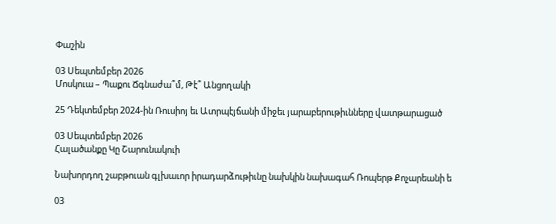Փաշին

03 Սեպտեմբեր 2026
Մոսկուա – Պաքու Ճգնաժա՞մ, Թէ՞ Անցողակի

25 Դեկտեմբեր 2024-ին Ռուսիոյ եւ Ատրպէյճանի միջեւ յարաբերութիւնները վատթարացած

03 Սեպտեմբեր 2026
Հալածանքը Կը Շարունակուի

Նախորդող շաբթուան գլխաւոր իրադարձութիւնը նախկին նախագահ Ռոպերթ Քոչարեանի ե

03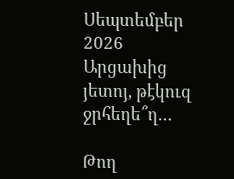Սեպտեմբեր 2026
Արցախից յետոյ, թէկուզ ջրհեղե՞ղ…

Թող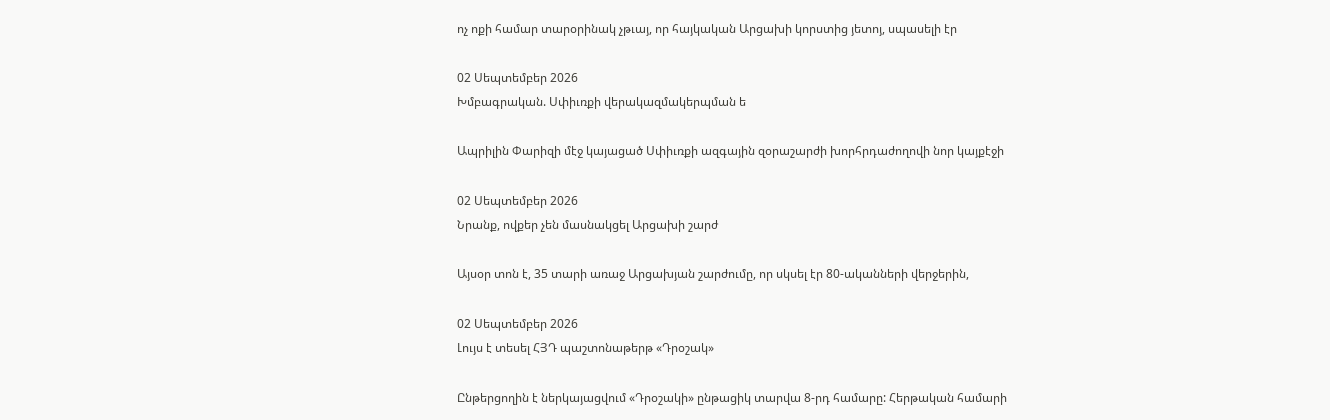ոչ ոքի համար տարօրինակ չթւայ, որ հայկական Արցախի կորստից յետոյ, սպասելի էր

02 Սեպտեմբեր 2026
Խմբագրական. Սփիւռքի վերակազմակերպման ե

Ապրիլին Փարիզի մէջ կայացած Սփիւռքի ազգային զօրաշարժի խորհրդաժողովի նոր կայքէջի

02 Սեպտեմբեր 2026
Նրանք, ովքեր չեն մասնակցել Արցախի շարժ

Այսօր տոն է, 35 տարի առաջ Արցախյան շարժումը, որ սկսել էր 80-ականների վերջերին,

02 Սեպտեմբեր 2026
Լույս է տեսել ՀՅԴ պաշտոնաթերթ «Դրօշակ»

Ընթերցողին է ներկայացվում «Դրօշակի» ընթացիկ տարվա 8-րդ համարը: Հերթական համարի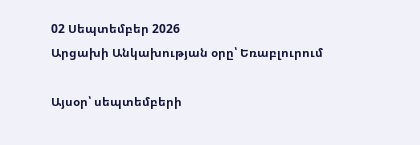02 Սեպտեմբեր 2026
Արցախի Անկախության օրը՝ Եռաբլուրում

Այսօր՝ սեպտեմբերի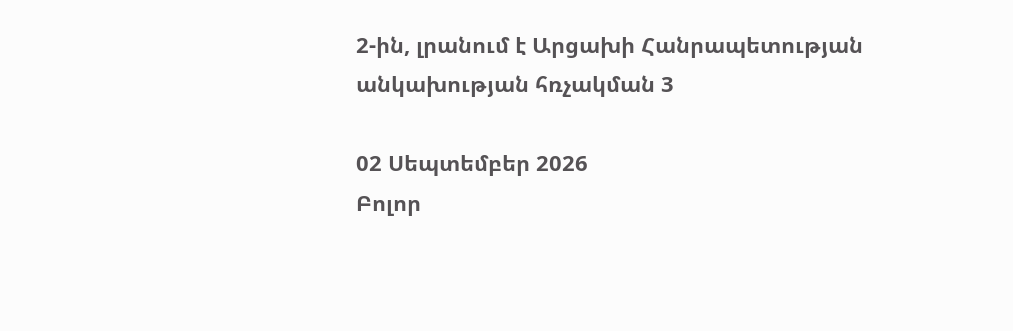2-ին, լրանում է Արցախի Հանրապետության անկախության հռչակման 3

02 Սեպտեմբեր 2026
Բոլոր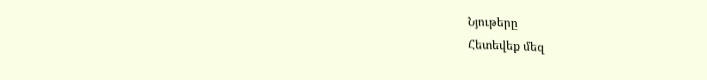Նյութերը
Հետեվեք մեզ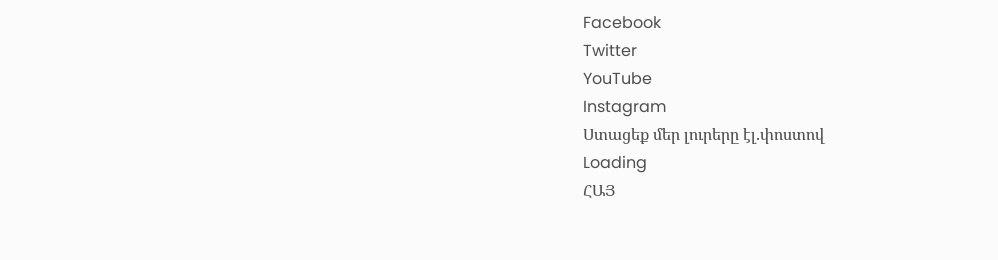Facebook
Twitter
YouTube
Instagram
Ստացեք մեր լուրերը էլ.փոստով
Loading
ՀԱՅ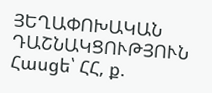ՅԵՂԱՓՈԽԱԿԱՆ ԴԱՇՆԱԿՑՈՒԹՅՈՒՆ Հասցե՝ ՀՀ, ք.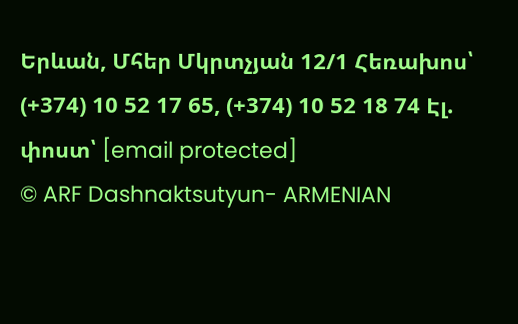Երևան, Մհեր Մկրտչյան 12/1 Հեռախոս՝ (+374) 10 52 17 65, (+374) 10 52 18 74 Էլ. փոստ՝ [email protected]
© ARF Dashnaktsutyun- ARMENIAN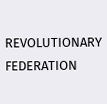REVOLUTIONARY FEDERATION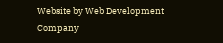Website by Web Development Company